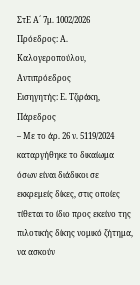ΣτΕ Α´ 7μ. 1002/2026
Πρόεδρος: Α. Καλογεροπούλου, Αντιπρόεδρος
Εισηγητής: Ε. Τζιράκη, Πάρεδρος
– Με το άρ. 26 ν. 5119/2024 καταργήθηκε το δικαίωμα όσων είναι διάδικοι σε εκκρεμείς δίκες, στις οποίες τίθεται το ίδιο προς εκείνο της πιλοτικής δίκης νομικό ζήτημα, να ασκούν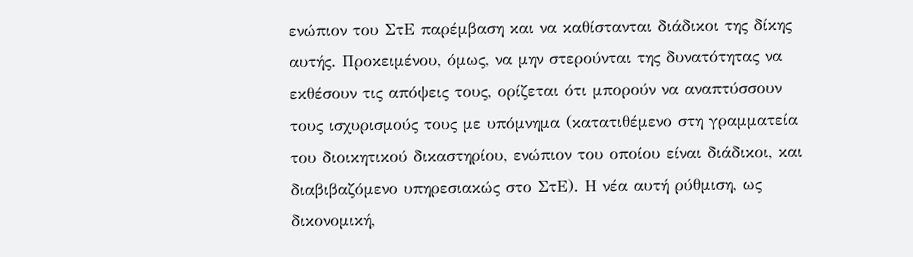ενώπιον του ΣτΕ παρέμβαση και να καθίστανται διάδικοι της δίκης αυτής. Προκειμένου, όμως, να μην στερούνται της δυνατότητας να εκθέσουν τις απόψεις τους, ορίζεται ότι μπορούν να αναπτύσσουν τους ισχυρισμούς τους με υπόμνημα (κατατιθέμενο στη γραμματεία του διοικητικού δικαστηρίου, ενώπιον του οποίου είναι διάδικοι, και διαβιβαζόμενο υπηρεσιακώς στο ΣτΕ). Η νέα αυτή ρύθμιση, ως δικονομική,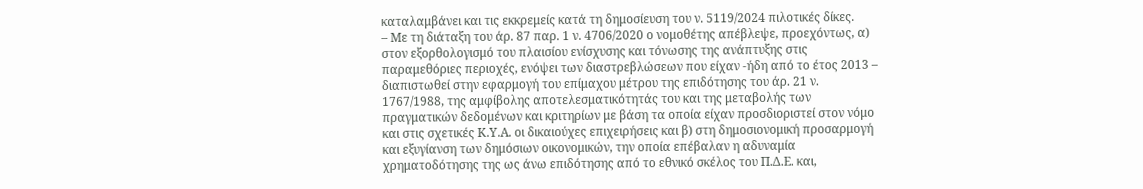καταλαμβάνει και τις εκκρεμείς κατά τη δημοσίευση του ν. 5119/2024 πιλοτικές δίκες.
– Με τη διάταξη του άρ. 87 παρ. 1 ν. 4706/2020 ο νομοθέτης απέβλεψε, προεχόντως, α) στον εξορθολογισμό του πλαισίου ενίσχυσης και τόνωσης της ανάπτυξης στις παραμεθόριες περιοχές, ενόψει των διαστρεβλώσεων που είχαν -ήδη από το έτος 2013 – διαπιστωθεί στην εφαρμογή του επίμαχου μέτρου της επιδότησης του άρ. 21 ν. 1767/1988, της αμφίβολης αποτελεσματικότητάς του και της μεταβολής των πραγματικών δεδομένων και κριτηρίων με βάση τα οποία είχαν προσδιοριστεί στον νόμο και στις σχετικές Κ.Υ.Α. οι δικαιούχες επιχειρήσεις και β) στη δημοσιονομική προσαρμογή και εξυγίανση των δημόσιων οικονομικών, την οποία επέβαλαν η αδυναμία χρηματοδότησης της ως άνω επιδότησης από το εθνικό σκέλος του Π.Δ.Ε. και,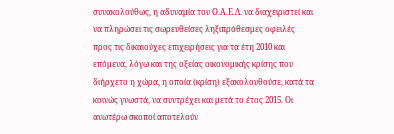συνακολούθως, η αδυναμία του Ο.Α.Ε.Δ. να διαχειριστεί και να πληρώσει τις σωρευθείσες ληξιπρόθεσμες οφειλές προς τις δικαιούχες επιχειρήσεις για τα έτη 2010 και επόμενα, λόγω και της οξείας οικονομικής κρίσης που διήρχετο η χώρα, η οποία (κρίση) εξακολουθούσε, κατά τα κοινώς γνωστά, να συντρέχει και μετά το έτος 2015. Οι ανωτέρω σκοποί αποτελούν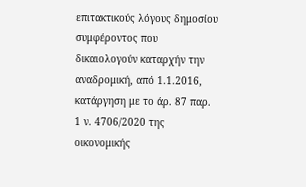επιτακτικούς λόγους δημοσίου συμφέροντος που δικαιολογούν καταρχήν την αναδρομική, από 1.1.2016, κατάργηση με το άρ. 87 παρ. 1 ν. 4706/2020 της οικονομικής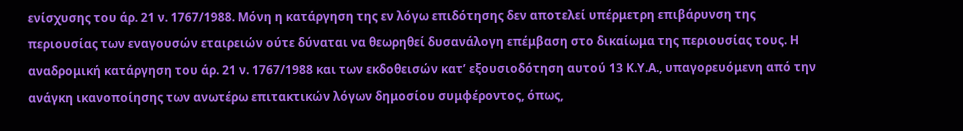ενίσχυσης του άρ. 21 ν. 1767/1988. Μόνη η κατάργηση της εν λόγω επιδότησης δεν αποτελεί υπέρμετρη επιβάρυνση της περιουσίας των εναγουσών εταιρειών ούτε δύναται να θεωρηθεί δυσανάλογη επέμβαση στο δικαίωμα της περιουσίας τους. Η αναδρομική κατάργηση του άρ. 21 ν. 1767/1988 και των εκδοθεισών κατ’ εξουσιοδότηση αυτού 13 Κ.Υ.Α., υπαγορευόμενη από την ανάγκη ικανοποίησης των ανωτέρω επιτακτικών λόγων δημοσίου συμφέροντος, όπως,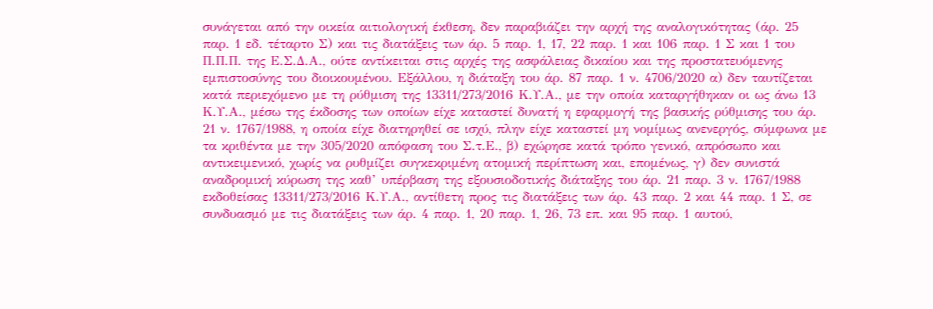συνάγεται από την οικεία αιτιολογική έκθεση, δεν παραβιάζει την αρχή της αναλογικότητας (άρ. 25 παρ. 1 εδ. τέταρτο Σ) και τις διατάξεις των άρ. 5 παρ. 1, 17, 22 παρ. 1 και 106 παρ. 1 Σ και 1 του Π.Π.Π. της Ε.Σ.Δ.Α., ούτε αντίκειται στις αρχές της ασφάλειας δικαίου και της προστατευόμενης εμπιστοσύνης του διοικουμένου. Εξάλλου, η διάταξη του άρ. 87 παρ. 1 ν. 4706/2020 α) δεν ταυτίζεται κατά περιεχόμενο με τη ρύθμιση της 13311/273/2016 Κ.Υ.Α., με την οποία καταργήθηκαν οι ως άνω 13 Κ.Υ.Α., μέσω της έκδοσης των οποίων είχε καταστεί δυνατή η εφαρμογή της βασικής ρύθμισης του άρ. 21 ν. 1767/1988, η οποία είχε διατηρηθεί σε ισχύ, πλην είχε καταστεί μη νομίμως ανενεργός, σύμφωνα με τα κριθέντα με την 305/2020 απόφαση του Σ.τ.Ε., β) εχώρησε κατά τρόπο γενικό, απρόσωπο και αντικειμενικό, χωρίς να ρυθμίζει συγκεκριμένη ατομική περίπτωση και, επομένως, γ) δεν συνιστά αναδρομική κύρωση της καθ’ υπέρβαση της εξουσιοδοτικής διάταξης του άρ. 21 παρ. 3 ν. 1767/1988 εκδοθείσας 13311/273/2016 Κ.Υ.Α., αντίθετη προς τις διατάξεις των άρ. 43 παρ. 2 και 44 παρ. 1 Σ, σε συνδυασμό με τις διατάξεις των άρ. 4 παρ. 1, 20 παρ. 1, 26, 73 επ. και 95 παρ. 1 αυτού,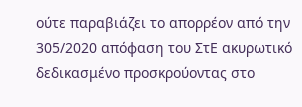ούτε παραβιάζει το απορρέον από την 305/2020 απόφαση του ΣτΕ ακυρωτικό δεδικασμένο προσκρούοντας στο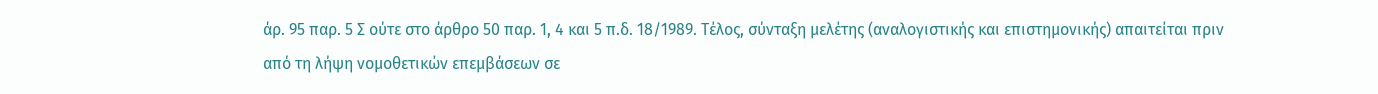άρ. 95 παρ. 5 Σ ούτε στο άρθρο 50 παρ. 1, 4 και 5 π.δ. 18/1989. Τέλος, σύνταξη μελέτης (αναλογιστικής και επιστημονικής) απαιτείται πριν από τη λήψη νομοθετικών επεμβάσεων σε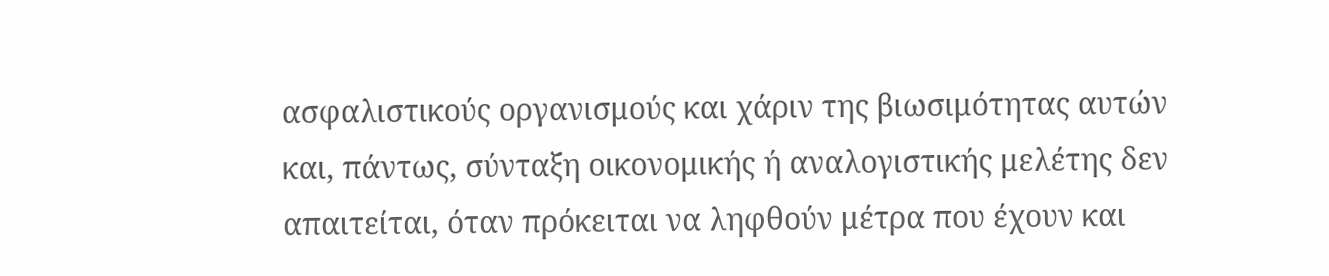ασφαλιστικούς οργανισμούς και χάριν της βιωσιμότητας αυτών και, πάντως, σύνταξη οικονομικής ή αναλογιστικής μελέτης δεν απαιτείται, όταν πρόκειται να ληφθούν μέτρα που έχουν και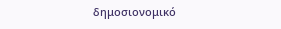δημοσιονομικό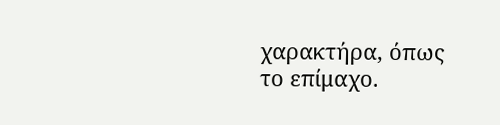χαρακτήρα, όπως το επίμαχο.